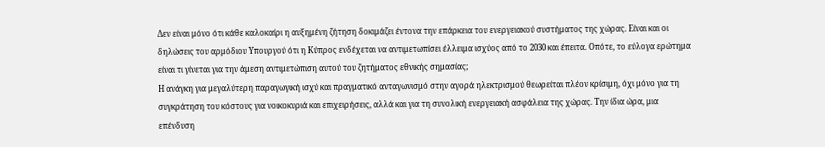Δεν είναι μόνο ότι κάθε καλοκαίρι η αυξημένη ζήτηση δοκιμάζει έντονα την επάρκεια του ενεργειακού συστήματος της χώρας. Είναι και οι δηλώσεις του αρμόδιου Υπουργού ότι η Κύπρος ενδέχεται να αντιμετωπίσει έλλειμα ισχύος από το 2030 και έπειτα. Οπότε, το εύλογα ερώτημα είναι τι γίνεται για την άμεση αντιμετώπιση αυτού του ζητήματος εθνικής σημασίας;
Η ανάγκη για μεγαλύτερη παραγωγική ισχύ και πραγματικό ανταγωνισμό στην αγορά ηλεκτρισμού θεωρείται πλέον κρίσιμη, όχι μόνο για τη συγκράτηση του κόστους για νοικοκυριά και επιχειρήσεις, αλλά και για τη συνολική ενεργειακή ασφάλεια της χώρας. Την ίδια ώρα, μια επένδυση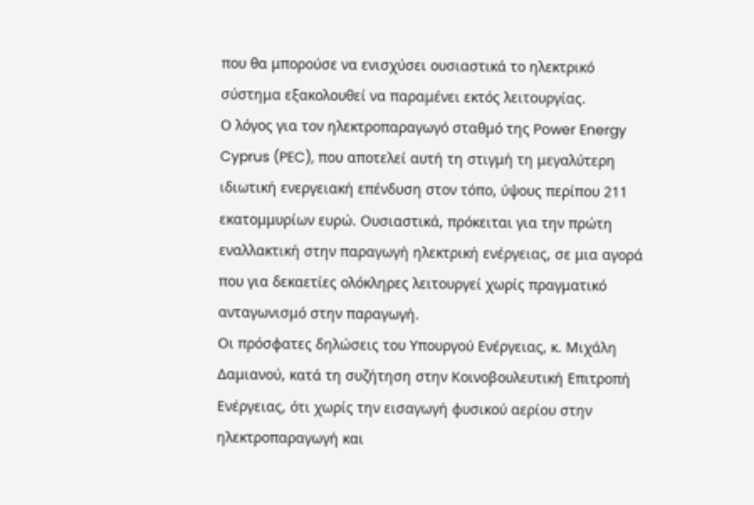που θα μπορούσε να ενισχύσει ουσιαστικά το ηλεκτρικό σύστημα εξακολουθεί να παραμένει εκτός λειτουργίας.
Ο λόγος για τον ηλεκτροπαραγωγό σταθμό της Power Energy Cyprus (PEC), που αποτελεί αυτή τη στιγμή τη μεγαλύτερη ιδιωτική ενεργειακή επένδυση στον τόπο, ύψους περίπου 211 εκατομμυρίων ευρώ. Ουσιαστικά, πρόκειται για την πρώτη εναλλακτική στην παραγωγή ηλεκτρική ενέργειας, σε μια αγορά που για δεκαετίες ολόκληρες λειτουργεί χωρίς πραγματικό ανταγωνισμό στην παραγωγή.
Οι πρόσφατες δηλώσεις του Υπουργού Ενέργειας, κ. Μιχάλη Δαμιανού, κατά τη συζήτηση στην Κοινοβουλευτική Επιτροπή Ενέργειας, ότι χωρίς την εισαγωγή φυσικού αερίου στην ηλεκτροπαραγωγή και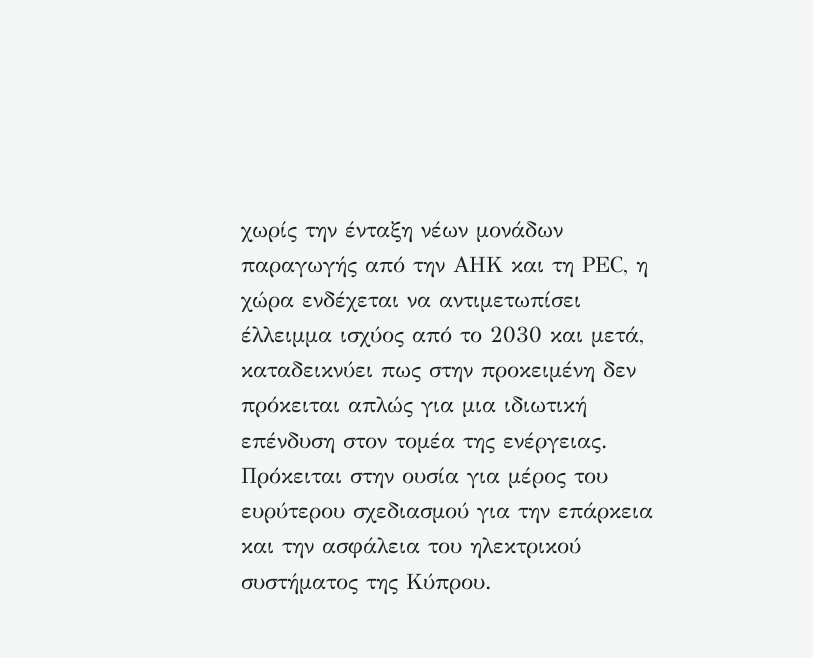χωρίς την ένταξη νέων μονάδων παραγωγής από την ΑΗΚ και τη PΕC, η χώρα ενδέχεται να αντιμετωπίσει έλλειμμα ισχύος από το 2030 και μετά, καταδεικνύει πως στην προκειμένη δεν πρόκειται απλώς για μια ιδιωτική επένδυση στον τομέα της ενέργειας. Πρόκειται στην ουσία για μέρος του ευρύτερου σχεδιασμού για την επάρκεια και την ασφάλεια του ηλεκτρικού συστήματος της Κύπρου.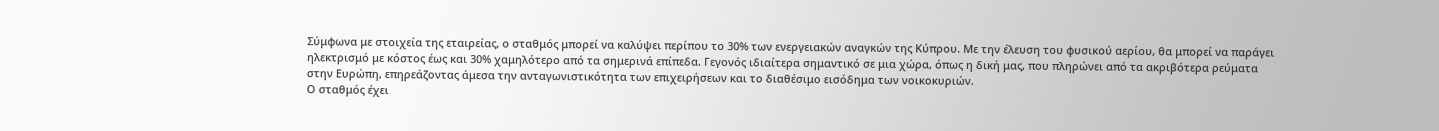Σύμφωνα με στοιχεία της εταιρείας, ο σταθμός μπορεί να καλύψει περίπου το 30% των ενεργειακών αναγκών της Κύπρου. Με την έλευση του φυσικού αερίου, θα μπορεί να παράγει ηλεκτρισμό με κόστος έως και 30% χαμηλότερο από τα σημερινά επίπεδα. Γεγονός ιδιαίτερα σημαντικό σε μια χώρα, όπως η δική μας, που πληρώνει από τα ακριβότερα ρεύματα στην Ευρώπη, επηρεάζοντας άμεσα την ανταγωνιστικότητα των επιχειρήσεων και το διαθέσιμο εισόδημα των νοικοκυριών.
Ο σταθμός έχει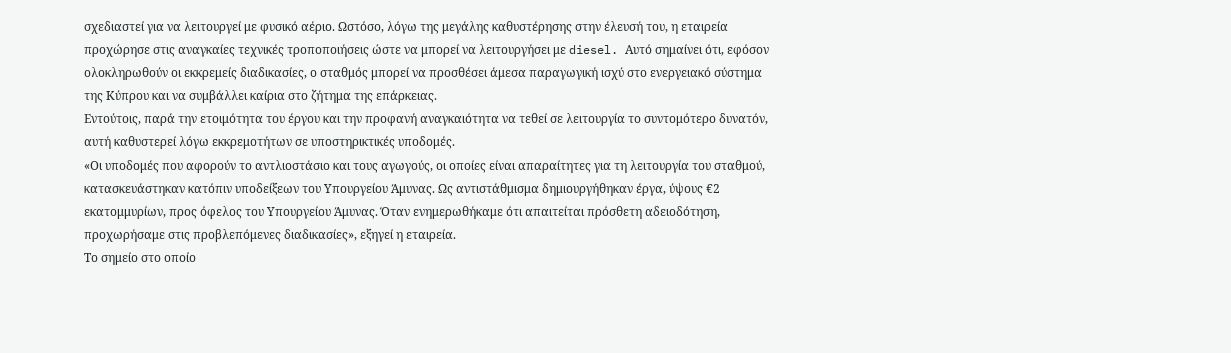σχεδιαστεί για να λειτουργεί με φυσικό αέριο. Ωστόσο, λόγω της μεγάλης καθυστέρησης στην έλευσή του, η εταιρεία προχώρησε στις αναγκαίες τεχνικές τροποποιήσεις ώστε να μπορεί να λειτουργήσει με diesel. Αυτό σημαίνει ότι, εφόσον ολοκληρωθούν οι εκκρεμείς διαδικασίες, ο σταθμός μπορεί να προσθέσει άμεσα παραγωγική ισχύ στο ενεργειακό σύστημα της Κύπρου και να συμβάλλει καίρια στο ζήτημα της επάρκειας.
Εντούτοις, παρά την ετοιμότητα του έργου και την προφανή αναγκαιότητα να τεθεί σε λειτουργία το συντομότερο δυνατόν, αυτή καθυστερεί λόγω εκκρεμοτήτων σε υποστηρικτικές υποδομές.
«Οι υποδομές που αφορούν το αντλιοστάσιο και τους αγωγούς, οι οποίες είναι απαραίτητες για τη λειτουργία του σταθμού, κατασκευάστηκαν κατόπιν υποδείξεων του Υπουργείου Άμυνας. Ως αντιστάθμισμα δημιουργήθηκαν έργα, ύψους €2 εκατομμυρίων, προς όφελος του Υπουργείου Άμυνας. Όταν ενημερωθήκαμε ότι απαιτείται πρόσθετη αδειοδότηση, προχωρήσαμε στις προβλεπόμενες διαδικασίες», εξηγεί η εταιρεία.
Το σημείο στο οποίο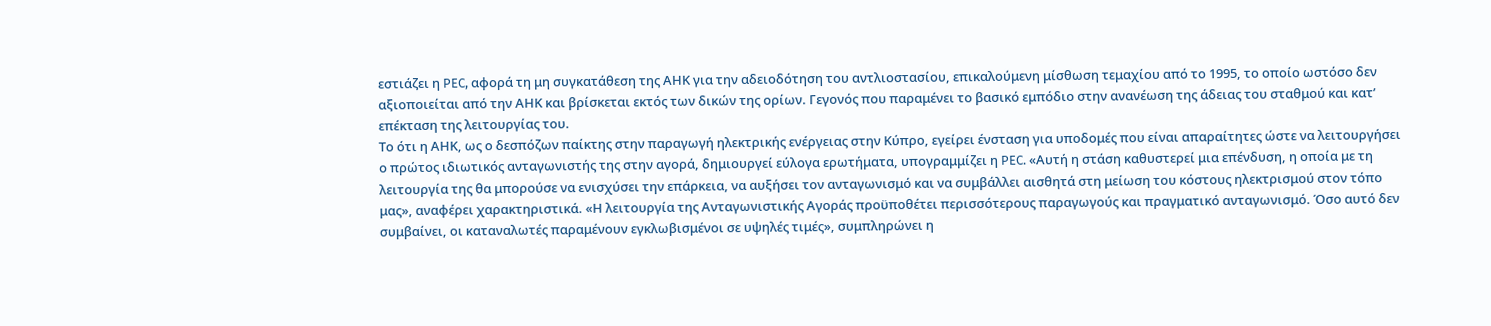εστιάζει η PEC, αφορά τη μη συγκατάθεση της ΑΗΚ για την αδειοδότηση του αντλιοστασίου, επικαλούμενη μίσθωση τεμαχίου από το 1995, το οποίο ωστόσο δεν αξιοποιείται από την ΑΗΚ και βρίσκεται εκτός των δικών της ορίων. Γεγονός που παραμένει το βασικό εμπόδιο στην ανανέωση της άδειας του σταθμού και κατ’ επέκταση της λειτουργίας του.
Το ότι η ΑΗΚ, ως ο δεσπόζων παίκτης στην παραγωγή ηλεκτρικής ενέργειας στην Κύπρο, εγείρει ένσταση για υποδομές που είναι απαραίτητες ώστε να λειτουργήσει ο πρώτος ιδιωτικός ανταγωνιστής της στην αγορά, δημιουργεί εύλογα ερωτήματα, υπογραμμίζει η PEC. «Αυτή η στάση καθυστερεί μια επένδυση, η οποία με τη λειτουργία της θα μπορούσε να ενισχύσει την επάρκεια, να αυξήσει τον ανταγωνισμό και να συμβάλλει αισθητά στη μείωση του κόστους ηλεκτρισμού στον τόπο μας», αναφέρει χαρακτηριστικά. «Η λειτουργία της Ανταγωνιστικής Αγοράς προϋποθέτει περισσότερους παραγωγούς και πραγματικό ανταγωνισμό. Όσο αυτό δεν συμβαίνει, οι καταναλωτές παραμένουν εγκλωβισμένοι σε υψηλές τιμές», συμπληρώνει η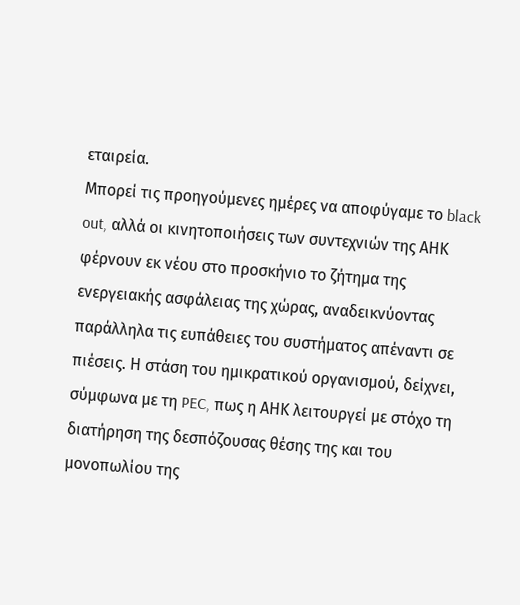εταιρεία.
Μπορεί τις προηγούμενες ημέρες να αποφύγαμε το black out, αλλά οι κινητοποιήσεις των συντεχνιών της ΑΗΚ φέρνουν εκ νέου στο προσκήνιο το ζήτημα της ενεργειακής ασφάλειας της χώρας, αναδεικνύοντας παράλληλα τις ευπάθειες του συστήματος απέναντι σε πιέσεις. Η στάση του ημικρατικού οργανισμού, δείχνει, σύμφωνα με τη PEC, πως η ΑΗΚ λειτουργεί με στόχο τη διατήρηση της δεσπόζουσας θέσης της και του μονοπωλίου της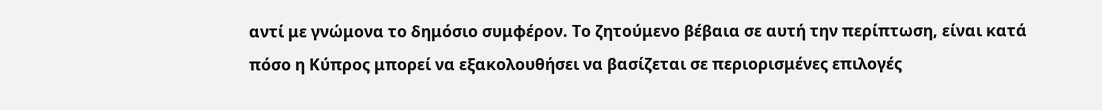αντί με γνώμονα το δημόσιο συμφέρον. Το ζητούμενο βέβαια σε αυτή την περίπτωση, είναι κατά πόσο η Κύπρος μπορεί να εξακολουθήσει να βασίζεται σε περιορισμένες επιλογές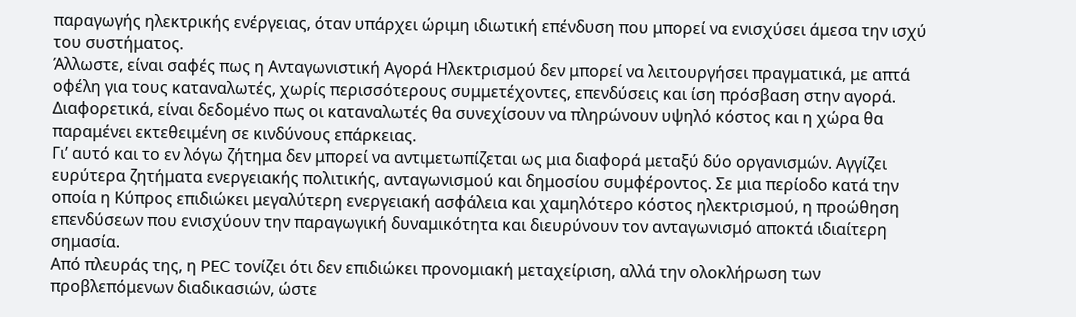παραγωγής ηλεκτρικής ενέργειας, όταν υπάρχει ώριμη ιδιωτική επένδυση που μπορεί να ενισχύσει άμεσα την ισχύ του συστήματος.
Άλλωστε, είναι σαφές πως η Ανταγωνιστική Αγορά Ηλεκτρισμού δεν μπορεί να λειτουργήσει πραγματικά, με απτά οφέλη για τους καταναλωτές, χωρίς περισσότερους συμμετέχοντες, επενδύσεις και ίση πρόσβαση στην αγορά. Διαφορετικά, είναι δεδομένο πως οι καταναλωτές θα συνεχίσουν να πληρώνουν υψηλό κόστος και η χώρα θα παραμένει εκτεθειμένη σε κινδύνους επάρκειας.
Γι’ αυτό και το εν λόγω ζήτημα δεν μπορεί να αντιμετωπίζεται ως μια διαφορά μεταξύ δύο οργανισμών. Αγγίζει ευρύτερα ζητήματα ενεργειακής πολιτικής, ανταγωνισμού και δημοσίου συμφέροντος. Σε μια περίοδο κατά την οποία η Κύπρος επιδιώκει μεγαλύτερη ενεργειακή ασφάλεια και χαμηλότερο κόστος ηλεκτρισμού, η προώθηση επενδύσεων που ενισχύουν την παραγωγική δυναμικότητα και διευρύνουν τον ανταγωνισμό αποκτά ιδιαίτερη σημασία.
Από πλευράς της, η PEC τονίζει ότι δεν επιδιώκει προνομιακή μεταχείριση, αλλά την ολοκλήρωση των προβλεπόμενων διαδικασιών, ώστε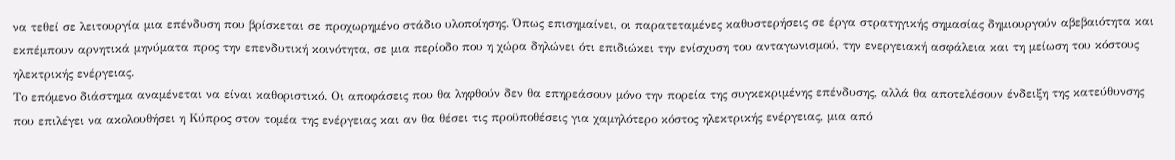να τεθεί σε λειτουργία μια επένδυση που βρίσκεται σε προχωρημένο στάδιο υλοποίησης. Όπως επισημαίνει, οι παρατεταμένες καθυστερήσεις σε έργα στρατηγικής σημασίας δημιουργούν αβεβαιότητα και εκπέμπουν αρνητικά μηνύματα προς την επενδυτική κοινότητα, σε μια περίοδο που η χώρα δηλώνει ότι επιδιώκει την ενίσχυση του ανταγωνισμού, την ενεργειακή ασφάλεια και τη μείωση του κόστους ηλεκτρικής ενέργειας.
Το επόμενο διάστημα αναμένεται να είναι καθοριστικό. Οι αποφάσεις που θα ληφθούν δεν θα επηρεάσουν μόνο την πορεία της συγκεκριμένης επένδυσης, αλλά θα αποτελέσουν ένδειξη της κατεύθυνσης που επιλέγει να ακολουθήσει η Κύπρος στον τομέα της ενέργειας και αν θα θέσει τις προϋποθέσεις για χαμηλότερο κόστος ηλεκτρικής ενέργειας, μια από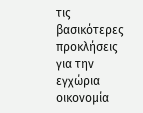τις βασικότερες προκλήσεις για την εγχώρια οικονομία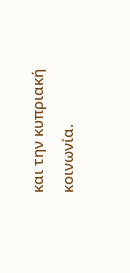και την κυπριακή κοινωνία.